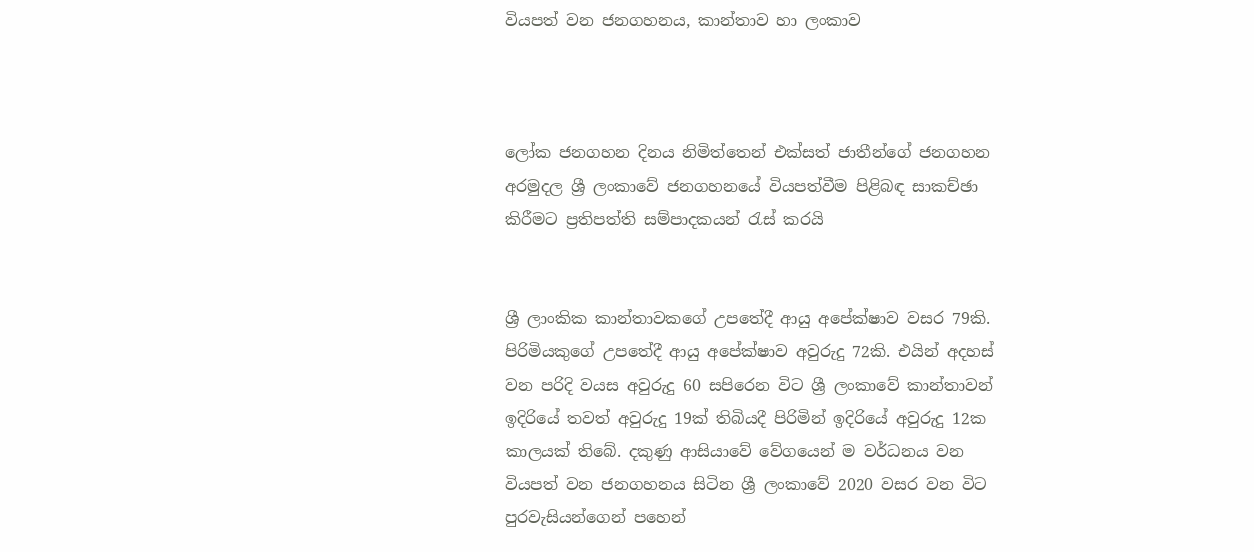වියපත් වන ජනගහනය, කාන්තාව හා ලංකාව



ලෝක ජනගහන දිනය නිමිත්තෙන් එක්සත් ජාතීන්ගේ ජනගහන අරමුදල ශ්‍රී ලංකාවේ ජනගහනයේ වියපත්වීම පිළිබඳ සාකච්ඡා කිරීමට ප්‍රතිපත්ති සම්පාදකයන් රැස් කරයි


ශ්‍රී ලාංකික කාන්තාවකගේ උපතේදී ආයු අපේක්ෂාව වසර 79කි. පිරිමියකුගේ උපතේදී ආයු අපේක්ෂාව අවුරුදු 72කි. එයින් අදහස් වන පරිදි වයස අවුරුදු 60 සපිරෙන විට ශ්‍රී ලංකාවේ කාන්තාවන් ඉදිරියේ තවත් අවුරුදු 19ක් තිබියදී පිරිමින් ඉදිරියේ අවුරුදු 12ක කාලයක් තිබේ. දකුණු ආසියාවේ වේගයෙන් ම වර්ධනය වන වියපත් වන ජනගහනය සිටින ශ්‍රී ලංකාවේ 2020 වසර වන විට පුරවැසියන්ගෙන් පහෙන්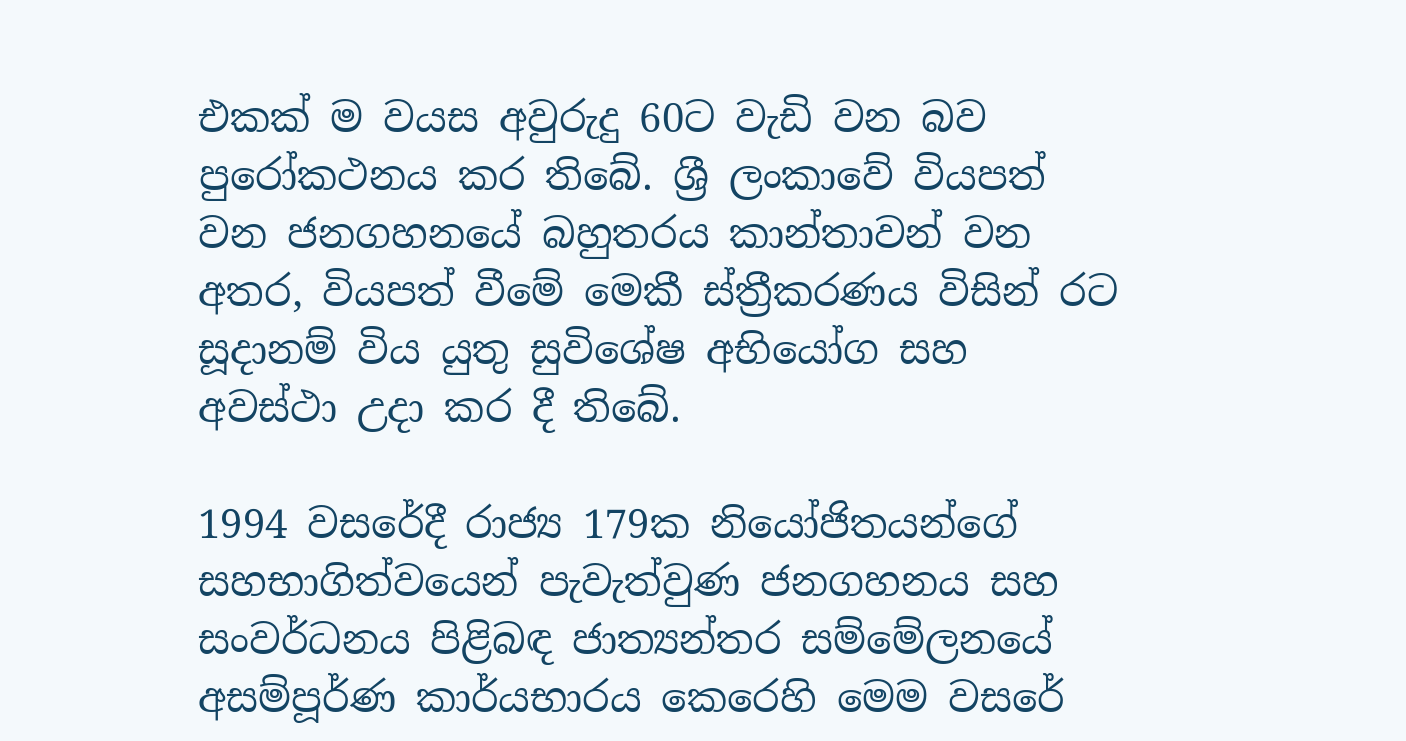එකක් ම වයස අවුරුදු 60ට වැඩි වන බව පුරෝකථනය කර තිබේ. ශ්‍රී ලංකාවේ වියපත් වන ජනගහනයේ බහුතරය කාන්තාවන් වන අතර, වියපත් වීමේ මෙකී ස්ත්‍රීකරණය විසින් රට සූදානම් විය යුතු සුවිශේෂ අභියෝග සහ අවස්ථා උදා කර දී තිබේ.

1994 වසරේදී රාජ්‍ය 179ක නියෝජිතයන්ගේ සහභාගිත්වයෙන් පැවැත්වුණ ජනගහනය සහ සංවර්ධනය පිළිබඳ ජාත්‍යන්තර සම්මේලනයේ අසම්පූර්ණ කාර්යභාරය කෙරෙහි මෙම වසරේ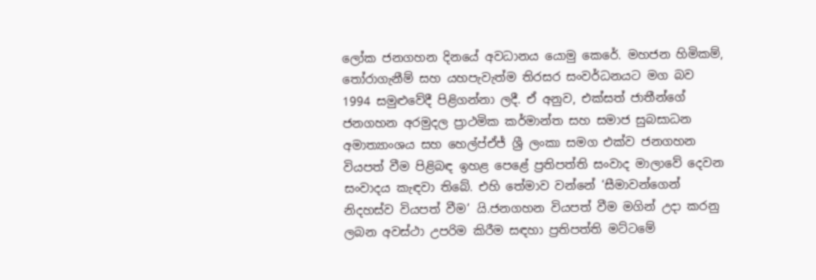ලෝක ජනගහන දිනයේ අවධානය යොමු කෙරේ. මහජන හිමිකම්, තෝරාගැනීම් සහ යහපැවැත්ම තිරසර සංවර්ධනයට මග බව 1994 සමුළුවේදී පිළිගන්නා ලදී. ඒ අනුව, එක්සත් ජාතීන්ගේ ජනගහන අරමුදල ප්‍රාථමික කර්මාන්ත සහ සමාජ සුබසාධන අමාත්‍යාංශය සහ හෙල්ප්ඒජ් ශ්‍රී ලංකා සමග එක්ව ජනගහන වියපත් වීම පිළිබඳ ඉහළ පෙළේ ප්‍රතිපත්ති සංවාද මාලාවේ දෙවන සංවාදය කැඳවා තිබේ. එහි තේමාව වන්නේ ‘සීමාවන්ගෙන් නිදහස්ව වියපත් වීම’ යි.ජනගහන වියපත් වීම මගින් උදා කරනු ලබන අවස්ථා උපරිම කිරීම සඳහා ප්‍රතිපත්ති මට්ටමේ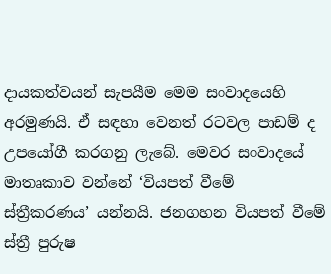දායකත්වයන් සැපයීම මෙම සංවාදයෙහි අරමුණයි. ඒ සඳහා වෙනත් රටවල පාඩම් ද උපයෝගී කරගනු ලැබේ. මෙවර සංවාදයේ මාතෘකාව වන්නේ ‘වියපත් වීමේ ස්ත්‍රීකරණය’ යන්නයි. ජනගහන වියපත් වීමේ ස්ත්‍රී පුරුෂ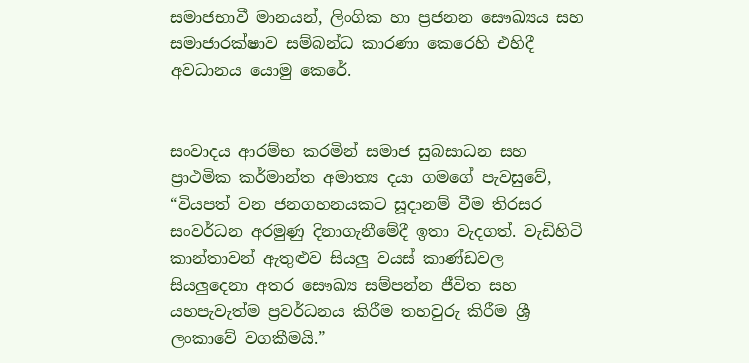සමාජභාවී මානයන්, ලිංගික හා ප්‍රජනන සෞඛ්‍යය සහ සමාජාරක්ෂාව සම්බන්ධ කාරණා කෙරෙහි එහිදී අවධානය යොමු කෙරේ.


සංවාදය ආරම්භ කරමින් සමාජ සුබසාධන සහ ප්‍රාථමික කර්මාන්ත අමාත්‍ය දයා ගමගේ පැවසුවේ, “වියපත් වන ජනගහනයකට සූදානම් වීම තිරසර සංවර්ධන අරමුණු දිනාගැනීමේදී ඉතා වැදගත්. වැඩිහිටි කාන්තාවන් ඇතුළුව සියලු වයස් කාණ්ඩවල සියලුදෙනා අතර සෞඛ්‍ය සම්පන්න ජීවිත සහ යහපැවැත්ම ප්‍රවර්ධනය කිරීම තහවුරු කිරීම ශ්‍රී ලංකාවේ වගකීමයි.”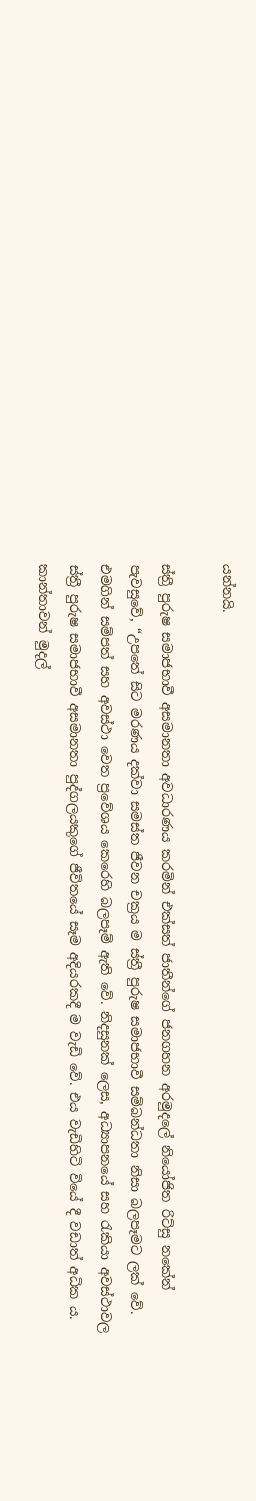යන්නයි.

ස්ත්‍රී පුරුෂ සමාජභාවී අසමානතා අවධාරණය කරමින් එක්සත් ජාතීන්ගේ ජනගහන අරමුදලේ නියෝජිත රිට්සු නකේන් පැවසුවේ, “උපතේ සිට මරණය දක්වා සමස්ත ජීවන චක්‍රය ම ස්ත්‍රී පුරුෂ සමාජභාවී සම්බන්ධතා නිසා බලපෑමට ලක් වේ. එමගින් සම්පත් සහ අවස්ථා වෙත ප්‍රවේශය කෙරෙහි බලපෑම් ඇති වේ. නිදසුනක් ලෙස, අධ්‍යාපනයේ සහ රැකියා අවස්ථාවල ස්ත්‍රී පුරුෂ සමාජභාවී අසමානතා පුද්ගලයකුගේ ජීවිතයේ සෑම අදියරකදී ම වැඩි වේ. එය වැඩිහිටි වියේ දී වඩාත් අධික ය. කාන්තාවන් මුදල්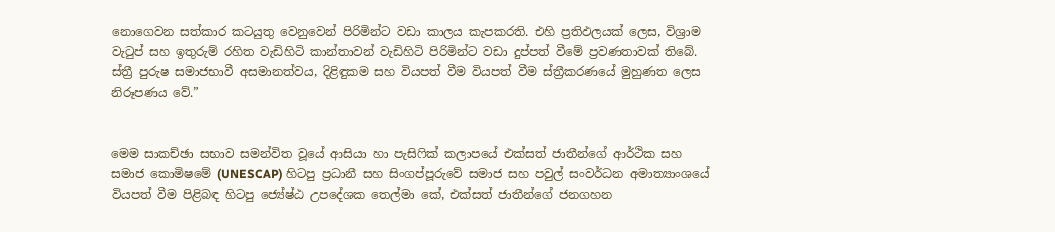නොගෙවන සත්කාර කටයුතු වෙනුවෙන් පිරිමින්ට වඩා කාලය කැපකරති. එහි ප්‍රතිඵලයක් ලෙස, විශ්‍රාම වැටුප් සහ ඉතුරුම් රහිත වැඩිහිටි කාන්තාවන් වැඩිහිටි පිරිමින්ට වඩා දුප්පත් වීමේ ප්‍රවණතාවක් තිබේ. ස්ත්‍රී පුරුෂ සමාජභාවී අසමානත්වය, දිළිඳුකම සහ වියපත් වීම වියපත් වීම ස්ත්‍රීකරණයේ මුහුණත ලෙස නිරූපණය වේ.”


මෙම සාකච්ඡා සභාව සමන්විත වූයේ ආසියා හා පැසිෆික් කලාපයේ එක්සත් ජාතීන්ගේ ආර්ථික සහ සමාජ කොමිෂමේ (UNESCAP) හිටපු ප්‍රධානී සහ සිංගප්පූරුවේ සමාජ සහ පවුල් සංවර්ධන අමාත්‍යාංශයේ වියපත් වීම පිළිබඳ හිටපු ජ්‍යේෂ්ඨ උපදේශක තෙල්මා කේ, එක්සත් ජාතීන්ගේ ජනගහන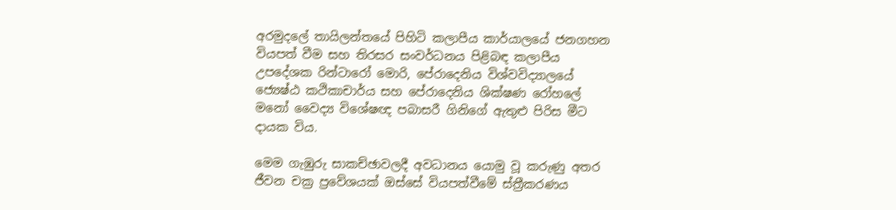අරමුදලේ තායිලන්තයේ පිහිටි කලාපීය කාර්යාලයේ ජනගහන වියපත් වීම සහ තිරසර සංවර්ධනය පිළිබඳ කලාපීය උපදේශක රින්ටාරෝ මොරි, පේරාදෙනිය විශ්වවිද්‍යාලයේ ජ්‍යෙෂ්ඨ කථිකාචාර්ය සහ පේරාදෙනිය ශික්ෂණ රෝහලේ  මනෝ වෛද්‍ය විශේෂඥ පබාසරී ගිනිගේ ඇතුළු පිරිස මීට දායක විය.

මෙම ගැඹුරු සාකච්ඡාවලදී අවධානය යොමු වූ කරුණු අතර ජීවන චක්‍ර ප්‍රවේශයක් ඔස්සේ වියපත්වීමේ ස්ත්‍රීකරණය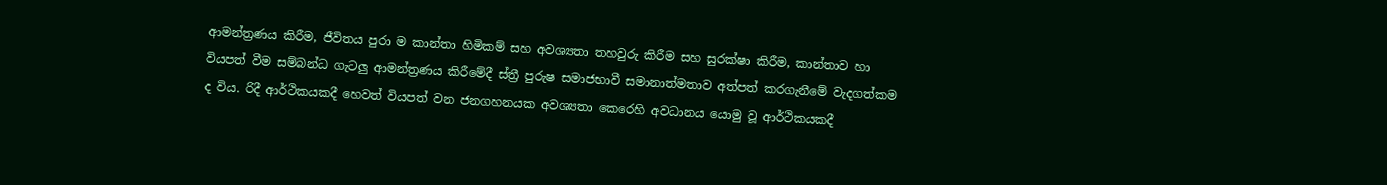ආමන්ත්‍රණය කිරීම, ජීවිතය පුරා ම කාන්තා හිමිකම් සහ අවශ්‍යතා තහවුරු කිරීම සහ සුරක්ෂා කිරීම, කාන්තාව හා වියපත් වීම සම්බන්ධ ගැටලු ආමන්ත්‍රණය කිරීමේදී ස්ත්‍රී පුරුෂ සමාජභාවී සමානාත්මතාව අත්පත් කරගැනීමේ වැදගත්කම ද විය. රිදී ආර්ථිකයකදී හෙවත් වියපත් වන ජනගහනයක අවශ්‍යතා කෙරෙහි අවධානය යොමු වූ ආර්ථිකයකදී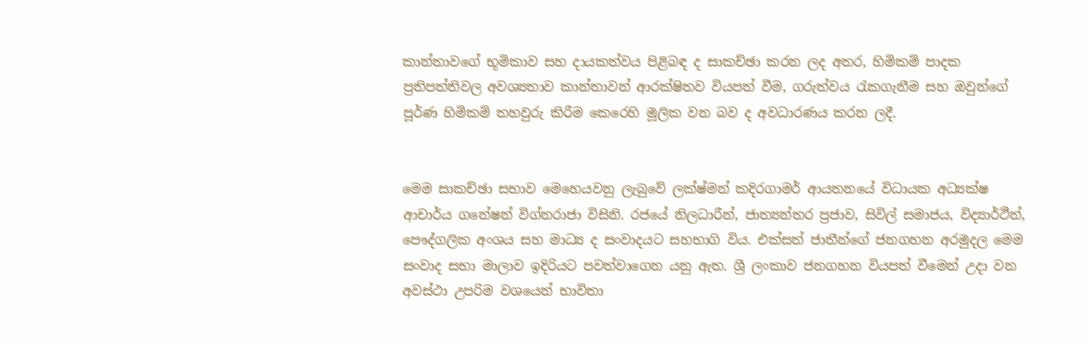කාන්තාවගේ භූමිකාව සහ දායකත්වය පිළිබඳ ද සාකච්ඡා කරන ලද අතර, හිමිකම් පාදක ප්‍රතිපත්තිවල අවශ්‍යතාව කාන්තාවන් ආරක්ෂිතව වියපත් වීම, ගරුත්වය රැකගැනීම සහ ඔවුන්ගේ පූර්ණ හිමිකම් තහවුරු කිරීම කෙරෙහි මූලික වන බව ද අවධාරණය කරන ලදී.


මෙම සාකච්ඡා සභාව මෙහෙයවනු ලැබුවේ ලක්ෂ්මන් කදිරගාමර් ආයතනයේ විධායක අධ්‍යක්ෂ ආචාර්ය ගනේෂන් විග්නරාජා විසිනි. රජයේ නිලධාරීන්, ජාත්‍යන්තර ප්‍රජාව, සිවිල් සමාජය, විද්‍යාර්ථීන්, පෞද්ගලික අංශය සහ මාධ්‍ය ද සංවාදයට සහභාගි විය. එක්සත් ජාතීන්ගේ ජනගහන අරමුදල මෙම සංවාද සභා මාලාව ඉදිරියට පවත්වාගෙන යනු ඇත. ශ්‍රී ලංකාව ජනගහන වියපත් වීමෙන් උදා වන අවස්ථා උපරිම වශයෙන් භාවිතා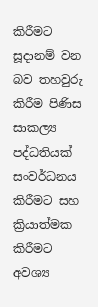කිරීමට සූදානම් වන බව තහවුරු කිරීම පිණිස සාකල්‍ය පද්ධතියක් සංවර්ධනය කිරීමට සහ ක්‍රියාත්මක කිරීමට  අවශ්‍ය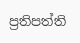ප්‍රතිපත්ති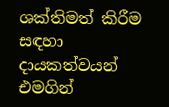ශක්තිමත් කිරීම සඳහා දායකත්වයන් එමගින්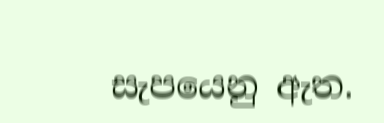සැපයෙනු ඇත.